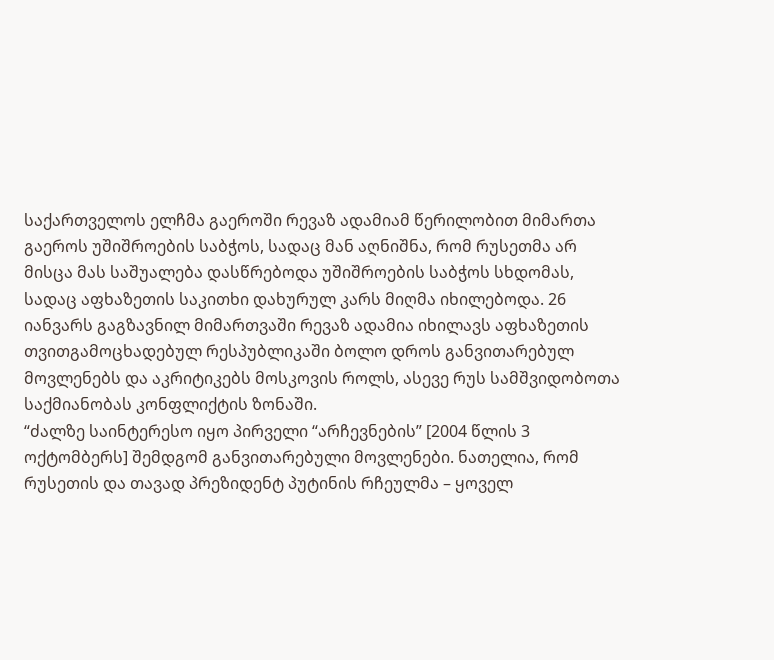საქართველოს ელჩმა გაეროში რევაზ ადამიამ წერილობით მიმართა გაეროს უშიშროების საბჭოს, სადაც მან აღნიშნა, რომ რუსეთმა არ მისცა მას საშუალება დასწრებოდა უშიშროების საბჭოს სხდომას, სადაც აფხაზეთის საკითხი დახურულ კარს მიღმა იხილებოდა. 26 იანვარს გაგზავნილ მიმართვაში რევაზ ადამია იხილავს აფხაზეთის თვითგამოცხადებულ რესპუბლიკაში ბოლო დროს განვითარებულ მოვლენებს და აკრიტიკებს მოსკოვის როლს, ასევე რუს სამშვიდობოთა საქმიანობას კონფლიქტის ზონაში.
“ძალზე საინტერესო იყო პირველი “არჩევნების” [2004 წლის 3 ოქტომბერს] შემდგომ განვითარებული მოვლენები. ნათელია, რომ რუსეთის და თავად პრეზიდენტ პუტინის რჩეულმა – ყოველ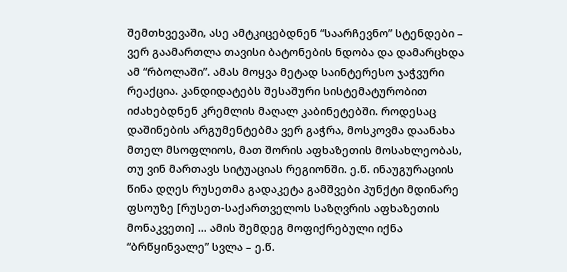შემთხვევაში, ასე ამტკიცებდნენ “საარჩევნო” სტენდები – ვერ გაამართლა თავისი ბატონების ნდობა და დამარცხდა ამ “რბოლაში”. ამას მოყვა მეტად საინტერესო ჯაჭვური რეაქცია. კანდიდატებს შესაშური სისტემატურობით იძახებდნენ კრემლის მაღალ კაბინეტებში. როდესაც დაშინების არგუმენტებმა ვერ გაჭრა, მოსკოვმა დაანახა მთელ მსოფლიოს, მათ შორის აფხაზეთის მოსახლეობას, თუ ვინ მართავს სიტუაციას რეგიონში. ე.წ. ინაუგურაციის წინა დღეს რუსეთმა გადაკეტა გამშვები პუნქტი მდინარე ფსოუზე [რუსეთ-საქართველოს საზღვრის აფხაზეთის მონაკვეთი] … ამის შემდეგ მოფიქრებული იქნა “ბრწყინვალე” სვლა – ე.წ.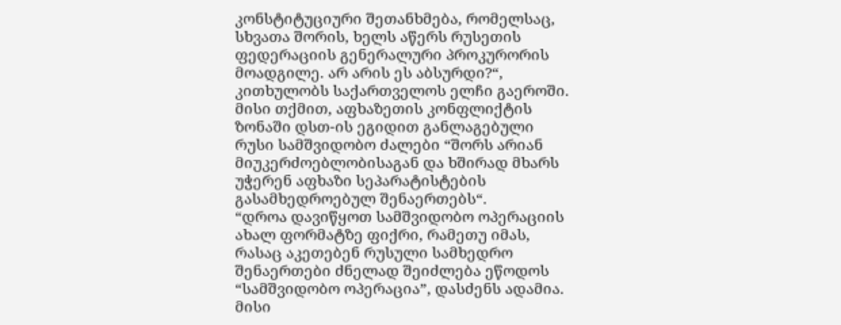კონსტიტუციური შეთანხმება, რომელსაც, სხვათა შორის, ხელს აწერს რუსეთის ფედერაციის გენერალური პროკურორის მოადგილე. არ არის ეს აბსურდი?“, კითხულობს საქართველოს ელჩი გაეროში.
მისი თქმით, აფხაზეთის კონფლიქტის ზონაში დსთ-ის ეგიდით განლაგებული რუსი სამშვიდობო ძალები “შორს არიან მიუკერძოებლობისაგან და ხშირად მხარს უჭერენ აფხაზი სეპარატისტების გასამხედროებულ შენაერთებს“.
“დროა დავიწყოთ სამშვიდობო ოპერაციის ახალ ფორმატზე ფიქრი, რამეთუ იმას, რასაც აკეთებენ რუსული სამხედრო შენაერთები ძნელად შეიძლება ეწოდოს “სამშვიდობო ოპერაცია”, დასძენს ადამია.
მისი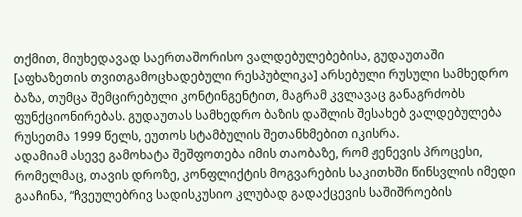თქმით, მიუხედავად საერთაშორისო ვალდებულებებისა, გუდაუთაში [აფხაზეთის თვითგამოცხადებული რესპუბლიკა] არსებული რუსული სამხედრო ბაზა, თუმცა შემცირებული კონტინგენტით, მაგრამ კვლავაც განაგრძობს ფუნქციონირებას. გუდაუთას სამხედრო ბაზის დაშლის შესახებ ვალდებულება რუსეთმა 1999 წელს, ეუთოს სტამბულის შეთანხმებით იკისრა.
ადამიამ ასევე გამოხატა შეშფოთება იმის თაობაზე, რომ ჟენევის პროცესი, რომელმაც, თავის დროზე, კონფლიქტის მოგვარების საკითხში წინსვლის იმედი გააჩინა, “ჩვეულებრივ სადისკუსიო კლუბად გადაქცევის საშიშროების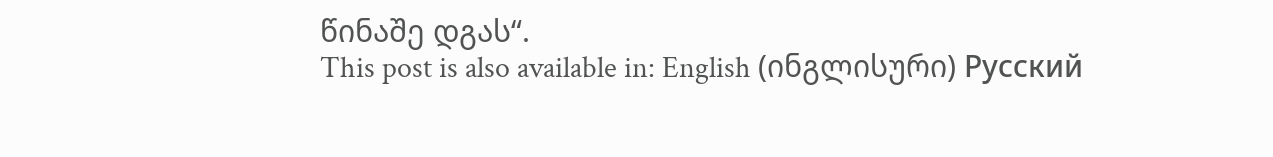წინაშე დგას“.
This post is also available in: English (ინგლისური) Русский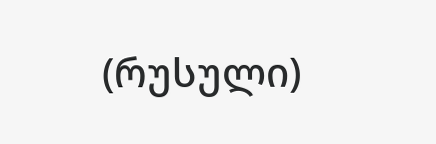(რუსული)